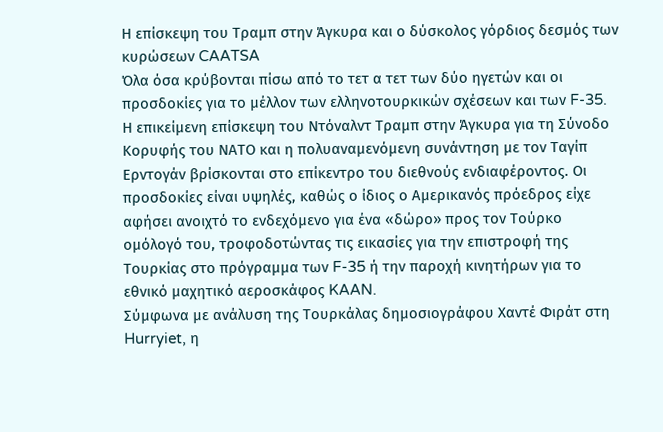Η επίσκεψη του Τραμπ στην Άγκυρα και ο δύσκολος γόρδιος δεσμός των κυρώσεων CAATSA
Όλα όσα κρύβονται πίσω από το τετ α τετ των δύο ηγετών και οι προσδοκίες για το μέλλον των ελληνοτουρκικών σχέσεων και των F-35.
Η επικείμενη επίσκεψη του Ντόναλντ Τραμπ στην Άγκυρα για τη Σύνοδο Κορυφής του ΝΑΤΟ και η πολυαναμενόμενη συνάντηση με τον Ταγίπ Ερντογάν βρίσκονται στο επίκεντρο του διεθνούς ενδιαφέροντος. Οι προσδοκίες είναι υψηλές, καθώς ο ίδιος ο Αμερικανός πρόεδρος είχε αφήσει ανοιχτό το ενδεχόμενο για ένα «δώρο» προς τον Τούρκο ομόλογό του, τροφοδοτώντας τις εικασίες για την επιστροφή της Τουρκίας στο πρόγραμμα των F-35 ή την παροχή κινητήρων για το εθνικό μαχητικό αεροσκάφος KAAN.
Σύμφωνα με ανάλυση της Τουρκάλας δημοσιογράφου Χαντέ Φιράτ στη Hurryiet, η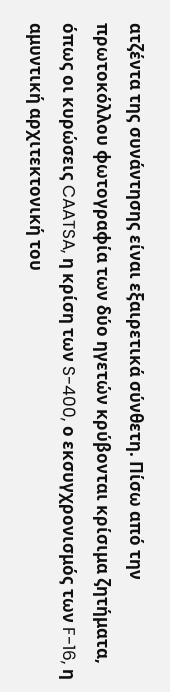ατζέντα της συνάντησης είναι εξαιρετικά σύνθετη. Πίσω από την πρωτοκόλλου φωτογραφία των δύο ηγετών κρύβονται κρίσιμα ζητήματα, όπως οι κυρώσεις CAATSA, η κρίση των S-400, ο εκσυγχρονισμός των F-16, η αμυντική αρχιτεκτονική του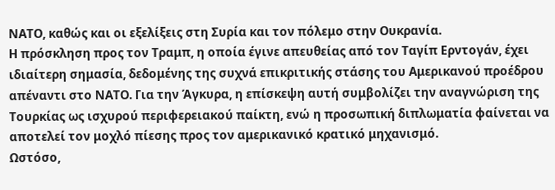ΝΑΤΟ, καθώς και οι εξελίξεις στη Συρία και τον πόλεμο στην Ουκρανία.
Η πρόσκληση προς τον Τραμπ, η οποία έγινε απευθείας από τον Ταγίπ Ερντογάν, έχει ιδιαίτερη σημασία, δεδομένης της συχνά επικριτικής στάσης του Αμερικανού προέδρου απέναντι στο ΝΑΤΟ. Για την Άγκυρα, η επίσκεψη αυτή συμβολίζει την αναγνώριση της Τουρκίας ως ισχυρού περιφερειακού παίκτη, ενώ η προσωπική διπλωματία φαίνεται να αποτελεί τον μοχλό πίεσης προς τον αμερικανικό κρατικό μηχανισμό.
Ωστόσο,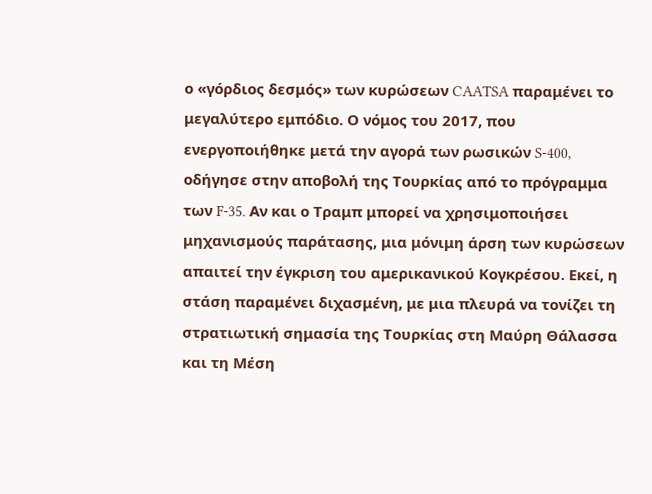ο «γόρδιος δεσμός» των κυρώσεων CAATSA παραμένει το μεγαλύτερο εμπόδιο. Ο νόμος του 2017, που ενεργοποιήθηκε μετά την αγορά των ρωσικών S-400, οδήγησε στην αποβολή της Τουρκίας από το πρόγραμμα των F-35. Αν και ο Τραμπ μπορεί να χρησιμοποιήσει μηχανισμούς παράτασης, μια μόνιμη άρση των κυρώσεων απαιτεί την έγκριση του αμερικανικού Κογκρέσου. Εκεί, η στάση παραμένει διχασμένη, με μια πλευρά να τονίζει τη στρατιωτική σημασία της Τουρκίας στη Μαύρη Θάλασσα και τη Μέση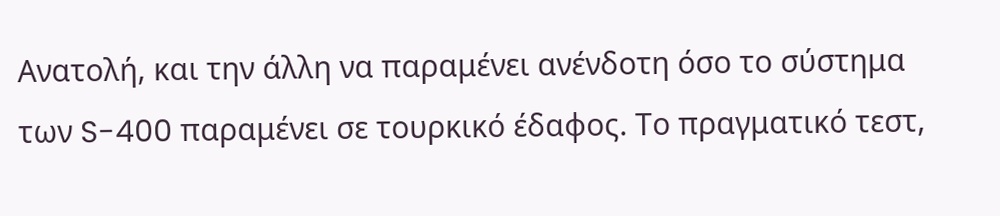Ανατολή, και την άλλη να παραμένει ανένδοτη όσο το σύστημα των S-400 παραμένει σε τουρκικό έδαφος. Το πραγματικό τεστ,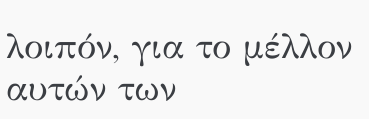λοιπόν, για το μέλλον αυτών των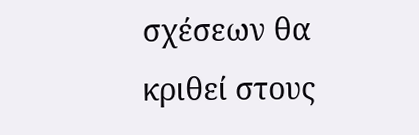σχέσεων θα κριθεί στους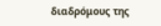διαδρόμους της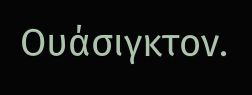Ουάσιγκτον.